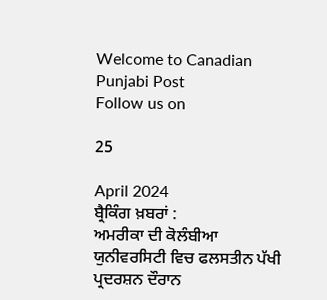Welcome to Canadian Punjabi Post
Follow us on

25

April 2024
ਬ੍ਰੈਕਿੰਗ ਖ਼ਬਰਾਂ :
ਅਮਰੀਕਾ ਦੀ ਕੋਲੰਬੀਆ ਯੁਨੀਵਰਸਿਟੀ ਵਿਚ ਫਲਸਤੀਨ ਪੱਖੀ ਪ੍ਰਦਰਸ਼ਨ ਦੌਰਾਨ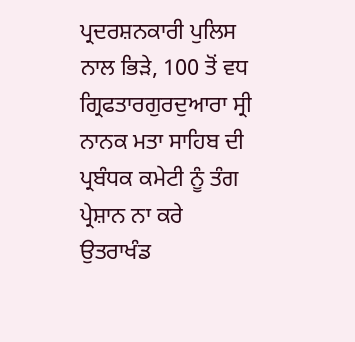ਪ੍ਰਦਰਸ਼ਨਕਾਰੀ ਪੁਲਿਸ ਨਾਲ ਭਿੜੇ, 100 ਤੋਂ ਵਧ ਗ੍ਰਿਫਤਾਰਗੁਰਦੁਆਰਾ ਸ੍ਰੀ ਨਾਨਕ ਮਤਾ ਸਾਹਿਬ ਦੀ ਪ੍ਰਬੰਧਕ ਕਮੇਟੀ ਨੂੰ ਤੰਗ ਪ੍ਰੇਸ਼ਾਨ ਨਾ ਕਰੇ ਉਤਰਾਖੰਡ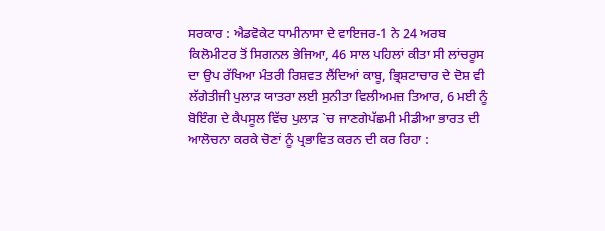ਸਰਕਾਰ : ਐਡਵੋਕੇਟ ਧਾਮੀਨਾਸਾ ਦੇ ਵਾਇਜਰ-1 ਨੇ 24 ਅਰਬ ਕਿਲੋਮੀਟਰ ਤੋਂ ਸਿਗਨਲ ਭੇਜਿਆ, 46 ਸਾਲ ਪਹਿਲਾਂ ਕੀਤਾ ਸੀ ਲਾਂਚਰੂਸ ਦਾ ਉਪ ਰੱਖਿਆ ਮੰਤਰੀ ਰਿਸ਼ਵਤ ਲੈਂਦਿਆਂ ਕਾਬੂ, ਭ੍ਰਿਸ਼ਟਾਚਾਰ ਦੇ ਦੋਸ਼ ਵੀ ਲੱਗੇਤੀਜੀ ਪੁਲਾੜ ਯਾਤਰਾ ਲਈ ਸੁਨੀਤਾ ਵਿਲੀਅਮਜ਼ ਤਿਆਰ, 6 ਮਈ ਨੂੰ ਬੋਇੰਗ ਦੇ ਕੈਪਸੂਲ ਵਿੱਚ ਪੁਲਾੜ `ਚ ਜਾਣਗੇਪੱਛਮੀ ਮੀਡੀਆ ਭਾਰਤ ਦੀ ਆਲੋਚਨਾ ਕਰਕੇ ਚੋਣਾਂ ਨੂੰ ਪ੍ਰਭਾਵਿਤ ਕਰਨ ਦੀ ਕਰ ਰਿਹਾ :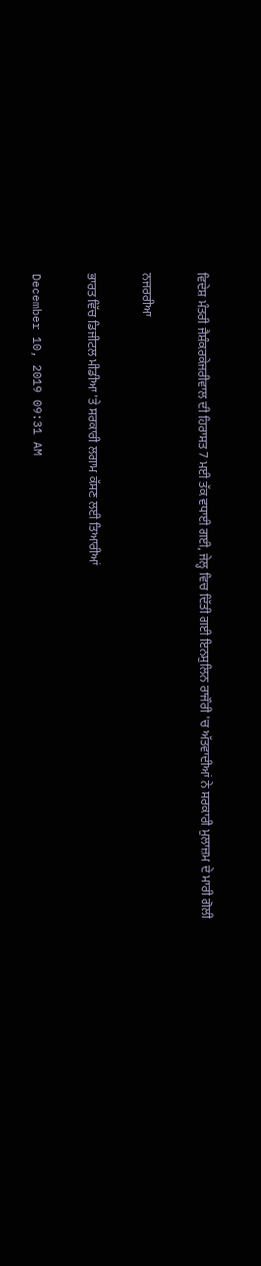ਵਿਦੇਸ਼ ਮੰਤਰੀ ਜੈਸ਼ੰਕਰਕੇਜਰੀਵਾਲ ਦੀ ਹਿਰਾਸਤ 7 ਮਈ ਤੱਕ ਵਧਾਈ ਗਈ, ਜੇਲ੍ਹ ਵਿਚ ਦਿੱਤੀ ਗਈ ਇਨਸੁਲਿਨ ਰਾਜੌਰੀ 'ਚ ਅੱਤਵਾਦੀਆਂ ਨੇ ਸਰਕਾਰੀ ਮੁਲਾਜ਼ਮ ਦੇ ਮਾਰੀ ਗੋਲੀ

ਨਜਰਰੀਆ

ਭਾਰਤ ਵਿੱਚ ਡਿਜੀਟਲ ਮੀਡੀਆ 'ਤੇ ਸਰਕਾਰੀ ਲਗਾਮ ਕੱਸਣ ਲਈ ਤਿਆਰੀਆਂ

December 10, 2019 09:31 AM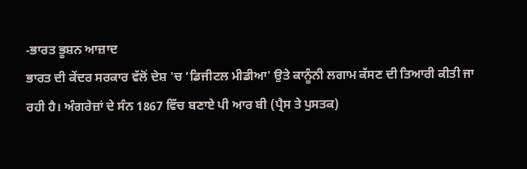-ਭਾਰਤ ਭੂਸ਼ਨ ਆਜ਼ਾਦ
ਭਾਰਤ ਦੀ ਕੇਂਦਰ ਸਰਕਾਰ ਵੱਲੋਂ ਦੇਸ਼ 'ਚ ‘ਡਿਜੀਟਲ ਮੀਡੀਆ' ਉਤੇ ਕਾਨੂੰਨੀ ਲਗਾਮ ਕੱਸਣ ਦੀ ਤਿਆਰੀ ਕੀਤੀ ਜਾ ਰਹੀ ਹੈ। ਅੰਗਰੇਜ਼ਾਂ ਦੇ ਸੰਨ 1867 ਵਿੱਚ ਬਣਾਏ ਪੀ ਆਰ ਬੀ (ਪ੍ਰੈਸ ਤੇ ਪੁਸਤਕ)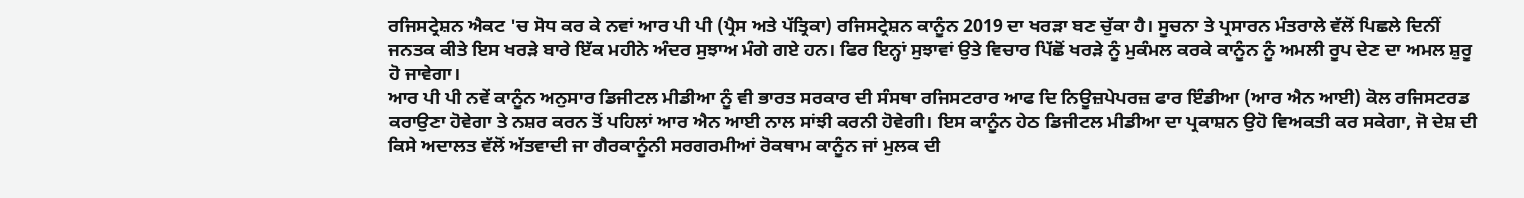ਰਜਿਸਟ੍ਰੇਸ਼ਨ ਐਕਟ 'ਚ ਸੋਧ ਕਰ ਕੇ ਨਵਾਂ ਆਰ ਪੀ ਪੀ (ਪ੍ਰੈਸ ਅਤੇ ਪੱਤ੍ਰਿਕਾ) ਰਜਿਸਟ੍ਰੇਸ਼ਨ ਕਾਨੂੰਨ 2019 ਦਾ ਖਰੜਾ ਬਣ ਚੁੱਕਾ ਹੈ। ਸੂਚਨਾ ਤੇ ਪ੍ਰਸਾਰਨ ਮੰਤਰਾਲੇ ਵੱਲੋਂ ਪਿਛਲੇ ਦਿਨੀਂ ਜਨਤਕ ਕੀਤੇ ਇਸ ਖਰੜੇ ਬਾਰੇ ਇੱਕ ਮਹੀਨੇ ਅੰਦਰ ਸੁਝਾਅ ਮੰਗੇ ਗਏ ਹਨ। ਫਿਰ ਇਨ੍ਹਾਂ ਸੁਝਾਵਾਂ ਉਤੇ ਵਿਚਾਰ ਪਿੱਛੋਂ ਖਰੜੇ ਨੂੰ ਮੁਕੰਮਲ ਕਰਕੇ ਕਾਨੂੰਨ ਨੂੰ ਅਮਲੀ ਰੂਪ ਦੇਣ ਦਾ ਅਮਲ ਸ਼ੁਰੂ ਹੋ ਜਾਵੇਗਾ।
ਆਰ ਪੀ ਪੀ ਨਵੇਂ ਕਾਨੂੰਨ ਅਨੁਸਾਰ ਡਿਜੀਟਲ ਮੀਡੀਆ ਨੂੰ ਵੀ ਭਾਰਤ ਸਰਕਾਰ ਦੀ ਸੰਸਥਾ ਰਜਿਸਟਰਾਰ ਆਫ ਦਿ ਨਿਊਜ਼ਪੇਪਰਜ਼ ਫਾਰ ਇੰਡੀਆ (ਆਰ ਐਨ ਆਈ) ਕੋਲ ਰਜਿਸਟਰਡ ਕਰਾਉਣਾ ਹੋਵੇਗਾ ਤੇ ਨਸ਼ਰ ਕਰਨ ਤੋਂ ਪਹਿਲਾਂ ਆਰ ਐਨ ਆਈ ਨਾਲ ਸਾਂਝੀ ਕਰਨੀ ਹੋਵੇਗੀ। ਇਸ ਕਾਨੂੰਨ ਹੇਠ ਡਿਜੀਟਲ ਮੀਡੀਆ ਦਾ ਪ੍ਰਕਾਸ਼ਨ ਉਹੋ ਵਿਅਕਤੀ ਕਰ ਸਕੇਗਾ, ਜੋ ਦੇਸ਼ ਦੀ ਕਿਸੇ ਅਦਾਲਤ ਵੱਲੋਂ ਅੱਤਵਾਦੀ ਜਾ ਗੈਰਕਾਨੂੰਨੀ ਸਰਗਰਮੀਆਂ ਰੋਕਥਾਮ ਕਾਨੂੰਨ ਜਾਂ ਮੁਲਕ ਦੀ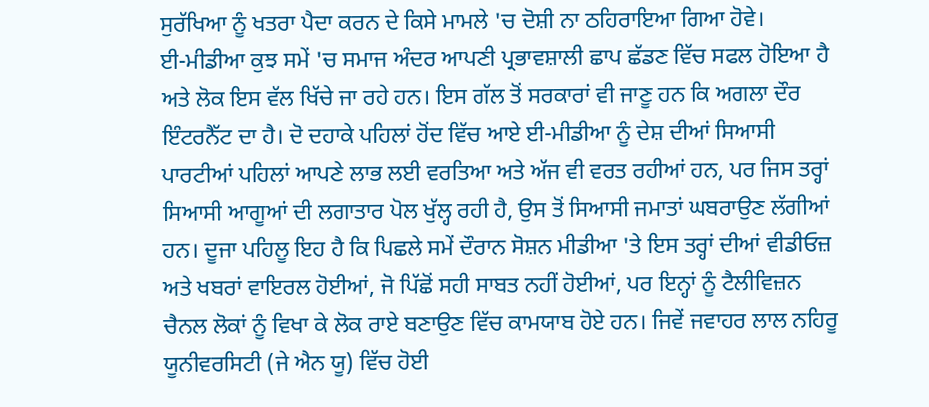ਸੁਰੱਖਿਆ ਨੂੰ ਖਤਰਾ ਪੈਦਾ ਕਰਨ ਦੇ ਕਿਸੇ ਮਾਮਲੇ 'ਚ ਦੋਸ਼ੀ ਨਾ ਠਹਿਰਾਇਆ ਗਿਆ ਹੋਵੇ।
ਈ-ਮੀਡੀਆ ਕੁਝ ਸਮੇਂ 'ਚ ਸਮਾਜ ਅੰਦਰ ਆਪਣੀ ਪ੍ਰਭਾਵਸ਼ਾਲੀ ਛਾਪ ਛੱਡਣ ਵਿੱਚ ਸਫਲ ਹੋਇਆ ਹੈ ਅਤੇ ਲੋਕ ਇਸ ਵੱਲ ਖਿੱਚੇ ਜਾ ਰਹੇ ਹਨ। ਇਸ ਗੱਲ ਤੋਂ ਸਰਕਾਰਾਂ ਵੀ ਜਾਣੂ ਹਨ ਕਿ ਅਗਲਾ ਦੌਰ ਇੰਟਰਨੈੱਟ ਦਾ ਹੈ। ਦੋ ਦਹਾਕੇ ਪਹਿਲਾਂ ਹੋਂਦ ਵਿੱਚ ਆਏ ਈ-ਮੀਡੀਆ ਨੂੰ ਦੇਸ਼ ਦੀਆਂ ਸਿਆਸੀ ਪਾਰਟੀਆਂ ਪਹਿਲਾਂ ਆਪਣੇ ਲਾਭ ਲਈ ਵਰਤਿਆ ਅਤੇ ਅੱਜ ਵੀ ਵਰਤ ਰਹੀਆਂ ਹਨ, ਪਰ ਜਿਸ ਤਰ੍ਹਾਂ ਸਿਆਸੀ ਆਗੂਆਂ ਦੀ ਲਗਾਤਾਰ ਪੋਲ ਖੁੱਲ੍ਹ ਰਹੀ ਹੈ, ਉਸ ਤੋਂ ਸਿਆਸੀ ਜਮਾਤਾਂ ਘਬਰਾਉਣ ਲੱਗੀਆਂ ਹਨ। ਦੂਜਾ ਪਹਿਲੂ ਇਹ ਹੈ ਕਿ ਪਿਛਲੇ ਸਮੇਂ ਦੌਰਾਨ ਸੋਸ਼ਨ ਮੀਡੀਆ 'ਤੇ ਇਸ ਤਰ੍ਹਾਂ ਦੀਆਂ ਵੀਡੀਓਜ਼ ਅਤੇ ਖਬਰਾਂ ਵਾਇਰਲ ਹੋਈਆਂ, ਜੋ ਪਿੱਛੋਂ ਸਹੀ ਸਾਬਤ ਨਹੀਂ ਹੋਈਆਂ, ਪਰ ਇਨ੍ਹਾਂ ਨੂੰ ਟੈਲੀਵਿਜ਼ਨ ਚੈਨਲ ਲੋਕਾਂ ਨੂੰ ਵਿਖਾ ਕੇ ਲੋਕ ਰਾਏ ਬਣਾਉਣ ਵਿੱਚ ਕਾਮਯਾਬ ਹੋਏ ਹਨ। ਜਿਵੇਂ ਜਵਾਹਰ ਲਾਲ ਨਹਿਰੂ ਯੂਨੀਵਰਸਿਟੀ (ਜੇ ਐਨ ਯੂ) ਵਿੱਚ ਹੋਈ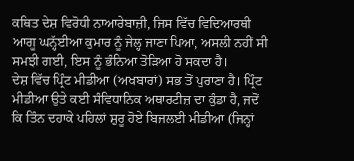ਕਥਿਤ ਦੇਸ਼ ਵਿਰੋਧੀ ਨਾਆਰੇਬਾਜ਼ੀ, ਜਿਸ ਵਿੱਚ ਵਿਦਿਆਰਥੀ ਆਗੂ ਘਨ੍ਹੱਈਆ ਕੁਮਾਰ ਨੂੰ ਜੇਲ੍ਹ ਜਾਣਾ ਪਿਆ, ਅਸਲੀ ਨਹੀਂ ਸੀ ਸਮਝੀ ਗਈ, ਇਸ ਨੂੰ ਭੰਨਿਆ ਤੋੜਿਆ ਹੋ ਸਕਦਾ ਹੈ।
ਦੇਸ਼ ਵਿੱਚ ਪ੍ਰਿੰਟ ਮੀਡੀਆ (ਅਖਬਾਰਾਂ) ਸਭ ਤੋਂ ਪੁਰਾਣਾ ਹੈ। ਪ੍ਰਿੰਟ ਮੀਡੀਆ ਉਤੇ ਕਈ ਸੰਵਿਧਾਨਿਕ ਅਥਾਰਟੀਜ਼ ਦਾ ਕੁੰਡਾ ਹੈ, ਜਦੋਂ ਕਿ ਤਿੰਨ ਦਹਾਕੇ ਪਹਿਲਾਂ ਸ਼ੁਰੂ ਹੋਏ ਬਿਜਲਈ ਮੀਡੀਆ (ਜਿਨ੍ਹਾਂ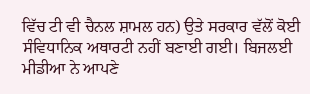ਵਿੱਚ ਟੀ ਵੀ ਚੈਨਲ ਸ਼ਾਮਲ ਹਨ) ਉਤੇ ਸਰਕਾਰ ਵੱਲੋਂ ਕੋਈ ਸੰਵਿਧਾਨਿਕ ਅਥਾਰਟੀ ਨਹੀਂ ਬਣਾਈ ਗਈ। ਬਿਜਲਈ ਮੀਡੀਆ ਨੇ ਆਪਣੇ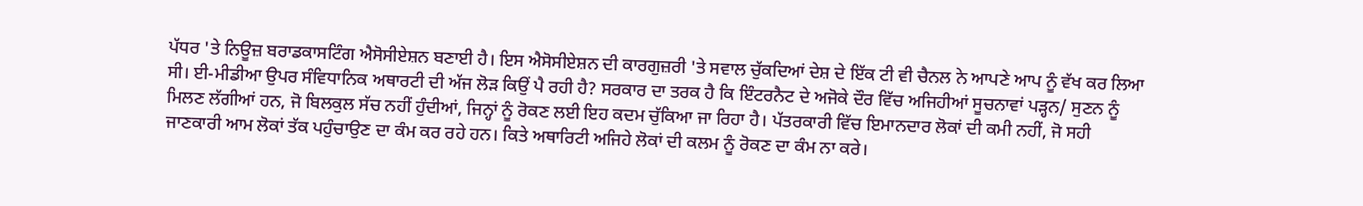ਪੱਧਰ 'ਤੇ ਨਿਊਜ਼ ਬਰਾਡਕਾਸਟਿੰਗ ਐਸੋਸੀਏਸ਼ਨ ਬਣਾਈ ਹੈ। ਇਸ ਐਸੋਸੀਏਸ਼ਨ ਦੀ ਕਾਰਗੁਜ਼ਰੀ 'ਤੇ ਸਵਾਲ ਚੁੱਕਦਿਆਂ ਦੇਸ਼ ਦੇ ਇੱਕ ਟੀ ਵੀ ਚੈਨਲ ਨੇ ਆਪਣੇ ਆਪ ਨੂੰ ਵੱਖ ਕਰ ਲਿਆ ਸੀ। ਈ-ਮੀਡੀਆ ਉਪਰ ਸੰਵਿਧਾਨਿਕ ਅਥਾਰਟੀ ਦੀ ਅੱਜ ਲੋੜ ਕਿਉਂ ਪੈ ਰਹੀ ਹੈ? ਸਰਕਾਰ ਦਾ ਤਰਕ ਹੈ ਕਿ ਇੰਟਰਨੈਟ ਦੇ ਅਜੋਕੇ ਦੌਰ ਵਿੱਚ ਅਜਿਹੀਆਂ ਸੂਚਨਾਵਾਂ ਪੜ੍ਹਨ/ ਸੁਣਨ ਨੂੰ ਮਿਲਣ ਲੱਗੀਆਂ ਹਨ, ਜੋ ਬਿਲਕੁਲ ਸੱਚ ਨਹੀਂ ਹੁੰਦੀਆਂ, ਜਿਨ੍ਹਾਂ ਨੂੰ ਰੋਕਣ ਲਈ ਇਹ ਕਦਮ ਚੁੱਕਿਆ ਜਾ ਰਿਹਾ ਹੈ। ਪੱਤਰਕਾਰੀ ਵਿੱਚ ਇਮਾਨਦਾਰ ਲੋਕਾਂ ਦੀ ਕਮੀ ਨਹੀਂ, ਜੋ ਸਹੀ ਜਾਣਕਾਰੀ ਆਮ ਲੋਕਾਂ ਤੱਕ ਪਹੁੰਚਾਉਣ ਦਾ ਕੰਮ ਕਰ ਰਹੇ ਹਨ। ਕਿਤੇ ਅਥਾਰਿਟੀ ਅਜਿਹੇ ਲੋਕਾਂ ਦੀ ਕਲਮ ਨੂੰ ਰੋਕਣ ਦਾ ਕੰਮ ਨਾ ਕਰੇ।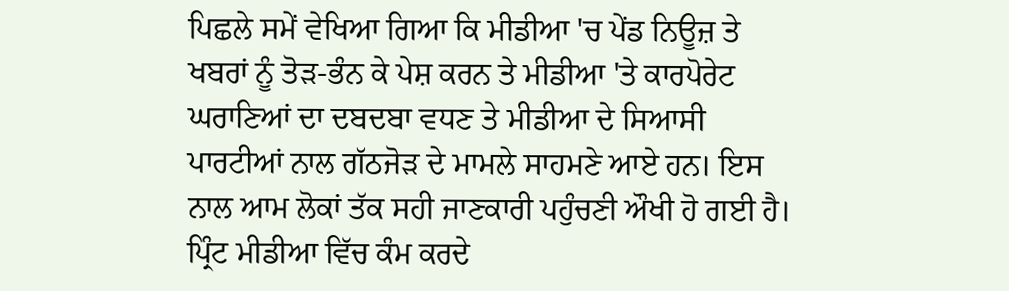ਪਿਛਲੇ ਸਮੇਂ ਵੇਖਿਆ ਗਿਆ ਕਿ ਮੀਡੀਆ 'ਚ ਪੇਂਡ ਨਿਊਜ਼ ਤੇ ਖਬਰਾਂ ਨੂੰ ਤੋੜ-ਭੰਨ ਕੇ ਪੇਸ਼ ਕਰਨ ਤੇ ਮੀਡੀਆ 'ਤੇ ਕਾਰਪੋਰੇਟ ਘਰਾਣਿਆਂ ਦਾ ਦਬਦਬਾ ਵਧਣ ਤੇ ਮੀਡੀਆ ਦੇ ਸਿਆਸੀ ਪਾਰਟੀਆਂ ਨਾਲ ਗੱਠਜੋੜ ਦੇ ਮਾਮਲੇ ਸਾਹਮਣੇ ਆਏ ਹਨ। ਇਸ ਨਾਲ ਆਮ ਲੋਕਾਂ ਤੱਕ ਸਹੀ ਜਾਣਕਾਰੀ ਪਹੁੰਚਣੀ ਔਖੀ ਹੋ ਗਈ ਹੈ। ਪ੍ਰਿੰਟ ਮੀਡੀਆ ਵਿੱਚ ਕੰਮ ਕਰਦੇ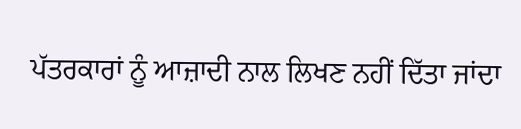ਪੱਤਰਕਾਰਾਂ ਨੂੰ ਆਜ਼ਾਦੀ ਨਾਲ ਲਿਖਣ ਨਹੀਂ ਦਿੱਤਾ ਜਾਂਦਾ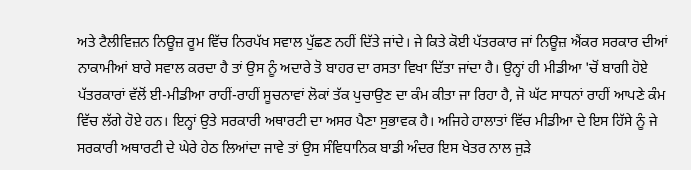ਅਤੇ ਟੈਲੀਵਿਜ਼ਨ ਨਿਊਜ਼ ਰੂਮ ਵਿੱਚ ਨਿਰਪੱਖ ਸਵਾਲ ਪੁੱਛਣ ਨਹੀਂ ਦਿੱਤੇ ਜਾਂਦੇ। ਜੇ ਕਿਤੇ ਕੋਈ ਪੱਤਰਕਾਰ ਜਾਂ ਨਿਊਜ਼ ਐਂਕਰ ਸਰਕਾਰ ਦੀਆਂ ਨਾਕਾਮੀਆਂ ਬਾਰੇ ਸਵਾਲ ਕਰਦਾ ਹੈ ਤਾਂ ਉਸ ਨੂੰ ਅਦਾਰੇ ਤੋ ਬਾਹਰ ਦਾ ਰਸਤਾ ਵਿਖਾ ਦਿੱਤਾ ਜਾਂਦਾ ਹੈ। ਉਨ੍ਹਾਂ ਹੀ ਮੀਡੀਆ 'ਚੋਂ ਬਾਗੀ ਹੋਏ ਪੱਤਰਕਾਰਾਂ ਵੱਲੋਂ ਈ-ਮੀਡੀਆ ਰਾਹੀਂ-ਰਾਹੀਂ ਸੂਚਨਾਵਾਂ ਲੋਕਾਂ ਤੱਕ ਪੁਚਾਉਣ ਦਾ ਕੰਮ ਕੀਤਾ ਜਾ ਰਿਹਾ ਹੈ, ਜੋ ਘੱਟ ਸਾਧਨਾਂ ਰਾਹੀਂ ਆਪਣੇ ਕੰਮ ਵਿੱਚ ਲੱਗੇ ਹੋਏ ਹਨ। ਇਨ੍ਹਾਂ ਉਤੇ ਸਰਕਾਰੀ ਅਥਾਰਟੀ ਦਾ ਅਸਰ ਪੈਣਾ ਸੁਭਾਵਕ ਹੈ। ਅਜਿਹੇ ਹਾਲਾਤਾਂ ਵਿੱਚ ਮੀਡੀਆ ਦੇ ਇਸ ਹਿੱਸੇ ਨੂੰ ਜੇ ਸਰਕਾਰੀ ਅਥਾਰਟੀ ਦੇ ਘੇਰੇ ਹੇਠ ਲਿਆਂਦਾ ਜਾਵੇ ਤਾਂ ਉਸ ਸੰਵਿਧਾਨਿਕ ਬਾਡੀ ਅੰਦਰ ਇਸ ਖੇਤਰ ਨਾਲ ਜੁੜੇ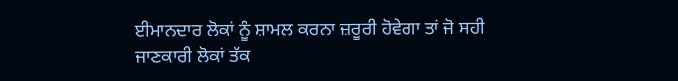ਈਮਾਨਦਾਰ ਲੋਕਾਂ ਨੂੰ ਸ਼ਾਮਲ ਕਰਨਾ ਜ਼ਰੂਰੀ ਹੋਵੇਗਾ ਤਾਂ ਜੋ ਸਹੀ ਜਾਣਕਾਰੀ ਲੋਕਾਂ ਤੱਕ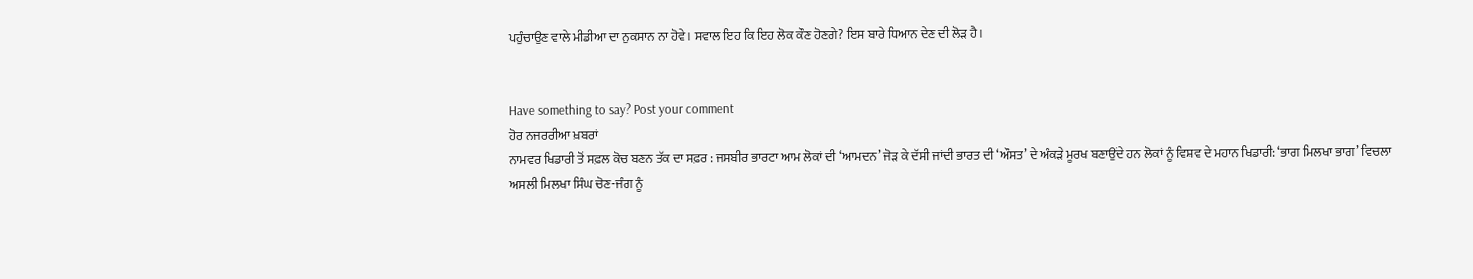ਪਹੁੰਚਾਉਣ ਵਾਲੇ ਮੀਡੀਆ ਦਾ ਨੁਕਸਾਨ ਨਾ ਹੋਵੇ। ਸਵਾਲ ਇਹ ਕਿ ਇਹ ਲੋਕ ਕੌਣ ਹੋਣਗੇ? ਇਸ ਬਾਰੇ ਧਿਆਨ ਦੇਣ ਦੀ ਲੋੜ ਹੈ।


Have something to say? Post your comment
ਹੋਰ ਨਜਰਰੀਆ ਖ਼ਬਰਾਂ
ਨਾਮਵਰ ਖਿਡਾਰੀ ਤੋਂ ਸਫ਼ਲ ਕੋਚ ਬਣਨ ਤੱਕ ਦਾ ਸਫ਼ਰ : ਜਸਬੀਰ ਭਾਰਟਾ ਆਮ ਲੋਕਾਂ ਦੀ ‘ਆਮਦਨ’ ਜੋੜ ਕੇ ਦੱਸੀ ਜਾਂਦੀ ਭਾਰਤ ਦੀ ‘ਔਸਤ’ ਦੇ ਅੰਕੜੇ ਮੂਰਖ ਬਣਾਉਂਦੇ ਹਨ ਲੋਕਾਂ ਨੂੰ ਵਿਸ਼ਵ ਦੇ ਮਹਾਨ ਖਿਡਾਰੀ: ‘ਭਾਗ ਮਿਲਖਾ ਭਾਗ’ ਵਿਚਲਾ ਅਸਲੀ ਮਿਲਖਾ ਸਿੰਘ ਚੋਣ-ਜੰਗ ਨੂੰ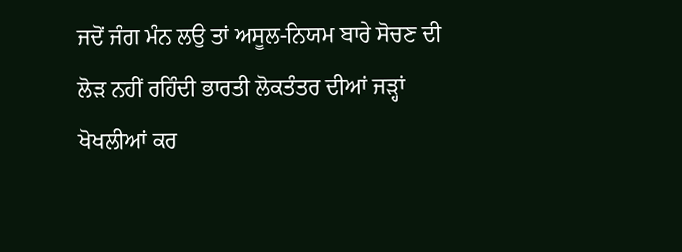ਜਦੋਂ ਜੰਗ ਮੰਨ ਲਉ ਤਾਂ ਅਸੂਲ-ਨਿਯਮ ਬਾਰੇ ਸੋਚਣ ਦੀ ਲੋੜ ਨਹੀਂ ਰਹਿੰਦੀ ਭਾਰਤੀ ਲੋਕਤੰਤਰ ਦੀਆਂ ਜੜ੍ਹਾਂ ਖੋਖਲੀਆਂ ਕਰ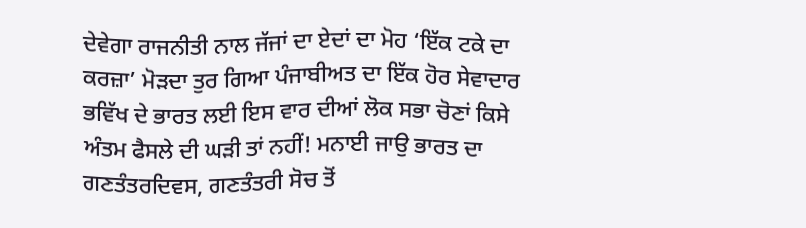ਦੇਵੇਗਾ ਰਾਜਨੀਤੀ ਨਾਲ ਜੱਜਾਂ ਦਾ ਏਦਾਂ ਦਾ ਮੋਹ ‘ਇੱਕ ਟਕੇ ਦਾ ਕਰਜ਼ਾ’ ਮੋੜਦਾ ਤੁਰ ਗਿਆ ਪੰਜਾਬੀਅਤ ਦਾ ਇੱਕ ਹੋਰ ਸੇਵਾਦਾਰ ਭਵਿੱਖ ਦੇ ਭਾਰਤ ਲਈ ਇਸ ਵਾਰ ਦੀਆਂ ਲੋਕ ਸਭਾ ਚੋਣਾਂ ਕਿਸੇ ਅੰਤਮ ਫੈਸਲੇ ਦੀ ਘੜੀ ਤਾਂ ਨਹੀਂ! ਮਨਾਈ ਜਾਉ ਭਾਰਤ ਦਾ ਗਣਤੰਤਰਦਿਵਸ, ਗਣਤੰਤਰੀ ਸੋਚ ਤੋਂ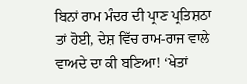ਬਿਨਾਂ ਰਾਮ ਮੰਦਰ ਦੀ ਪ੍ਰਾਣ ਪ੍ਰਤਿਸ਼ਠਾ ਤਾਂ ਹੋਈ, ਦੇਸ਼ ਵਿੱਚ ਰਾਮ-ਰਾਜ ਵਾਲੇ ਵਾਅਦੇ ਦਾ ਕੀ ਬਣਿਆ! ‘ਖੇਤਾਂ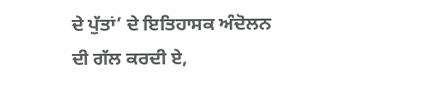ਦੇ ਪੁੱਤਾਂ’ ਦੇ ਇਤਿਹਾਸਕ ਅੰਦੋਲਨ ਦੀ ਗੱਲ ਕਰਦੀ ਏ,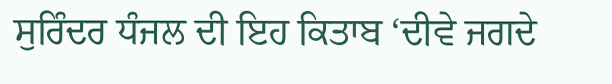ਸੁਰਿੰਦਰ ਧੰਜਲ ਦੀ ਇਹ ਕਿਤਾਬ ‘ਦੀਵੇ ਜਗਦੇ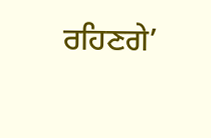ਰਹਿਣਗੇ’